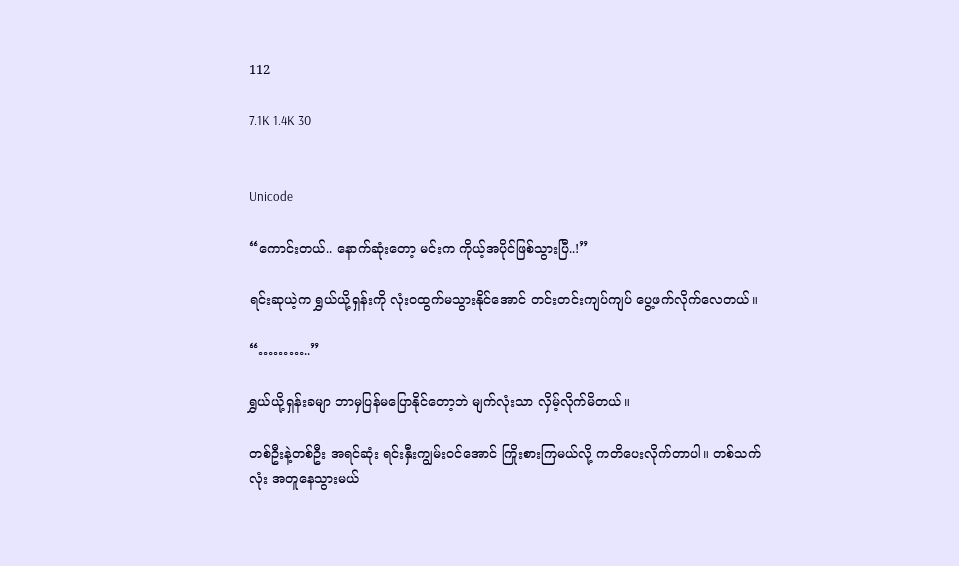112

7.1K 1.4K 30


Unicode

“ကောင်းတယ်.. နောက်ဆုံးတော့ မင်းက ကိုယ့်အပိုင်ဖြစ်သွားပြီ..!”

ရင်းဆုယဲ့က ရွှယ်ယို့ရှန်းကို လုံးဝထွက်မသွားနိုင်အောင် တင်းတင်းကျပ်ကျပ် ပွေ့ဖက်လိုက်လေတယ်။

“………..”

ရွှယ်ယို့ရှန်းခမျာ ဘာမှပြန်မပြောနိုင်တော့ဘဲ မျက်လုံးသာ လှိမ့်လိုက်မိတယ်။

တစ်ဦးနဲ့တစ်ဦး အရင်ဆုံး ရင်းနှီးကျွမ်းဝင်အောင် ကြိုးစားကြမယ်လို့ ကတိပေးလိုက်တာပါ။ တစ်သက်လုံး အတူနေသွားမယ်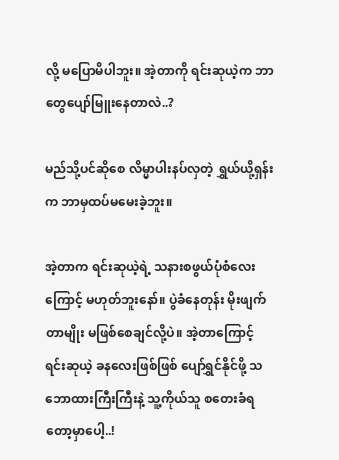လို့ မပြောမိပါဘူး။ အဲ့တာကို ရင်းဆုယဲ့က ဘာတွေပျော်မြူးနေတာလဲ..?

မည်သို့ပင်ဆိုစေ လိမ္မာပါးနပ်လှတဲ့ ရွှယ်ယို့ရှန်းက ဘာမှထပ်မမေးခဲ့ဘူး။

အဲ့တာက ရင်းဆုယဲ့ရဲ့ သနားစဖွယ်ပုံစံလေးကြောင့် မဟုတ်ဘူးနော်။ ပွဲခံနေတုန်း မိုးဖျက်တာမျိုး မဖြစ်စေချင်လို့ပဲ။ အဲ့တာကြောင့် ရင်းဆုယဲ့ ခနလေးဖြစ်ဖြစ် ပျော်ရွှင်နိုင်ဖို့ သဘောထားကြီးကြီးနဲ့ သူ့ကိုယ်သူ စတေးခံရတော့မှာပေါ့..!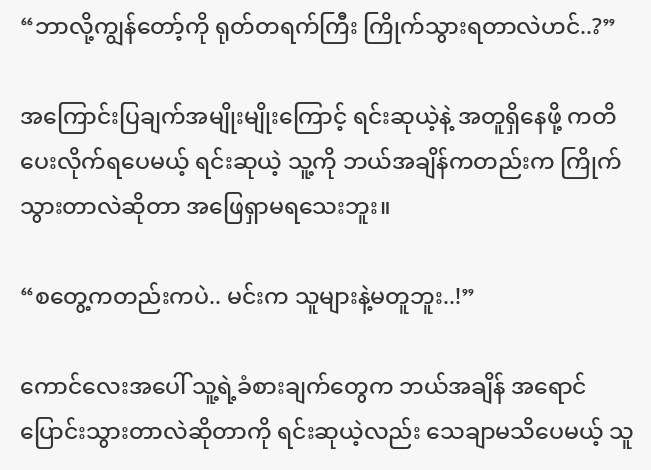“ဘာလို့ကျွန်တော့်ကို ရုတ်တရက်ကြီး ကြိုက်သွားရတာလဲဟင်..?”

အကြောင်းပြချက်အမျိုးမျိုးကြောင့် ရင်းဆုယဲ့နဲ့ အတူရှိနေဖို့ ကတိပေးလိုက်ရပေမယ့် ရင်းဆုယဲ့ သူ့ကို ဘယ်အချိန်ကတည်းက ကြိုက်သွားတာလဲဆိုတာ အဖြေရှာမရသေးဘူး။

“စတွေ့ကတည်းကပဲ.. မင်းက သူများနဲ့မတူဘူး..!”

ကောင်လေးအပေါ် သူ့ရဲ့ခံစားချက်တွေက ဘယ်အချိန် အရောင်ပြောင်းသွားတာလဲဆိုတာကို ရင်းဆုယဲ့လည်း သေချာမသိပေမယ့် သူ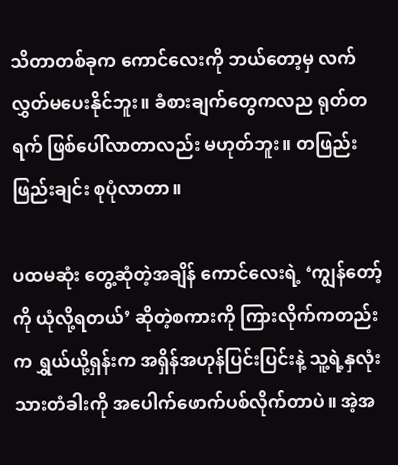သိတာတစ်ခုက ကောင်လေးကို ဘယ်တော့မှ လက်လွှတ်မပေးနိုင်ဘူး။ ခံစားချက်တွေကလည ရုတ်တရက် ဖြစ်ပေါ်လာတာလည်း မဟုတ်ဘူး။ တဖြည်းဖြည်းချင်း စုပုံလာတာ။

ပထမဆုံး တွေ့ဆုံတဲ့အချိန် ကောင်လေးရဲ့ ‘ကျွန်တော့်ကို ယုံလို့ရတယ်’ ဆိုတဲ့စကားကို ကြားလိုက်ကတည်းက ရွှယ်ယို့ရှန်းက အရှိန်အဟုန်ပြင်းပြင်းနဲ့ သူ့ရဲ့နှလုံးသားတံခါးကို အပေါက်ဖောက်ပစ်လိုက်တာပဲ။ အဲ့အ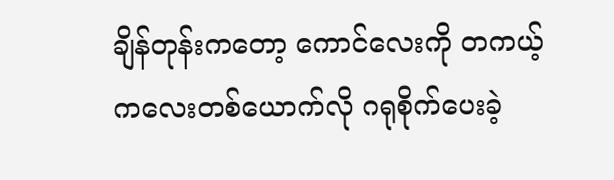ချိန်တုန်းကတော့ ကောင်လေးကို တကယ့်ကလေးတစ်ယောက်လို ဂရုစိုက်ပေးခဲ့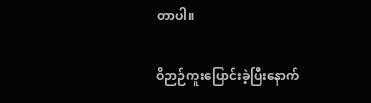တာပါ။

ဝိဉာဉ်ကူးပြောင်းခဲ့ပြီးနောက်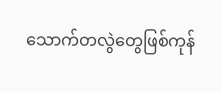သောက်တလွဲတွေဖြစ်ကုန်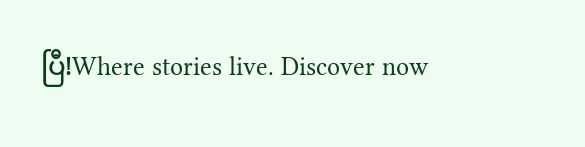ပြီ!Where stories live. Discover now